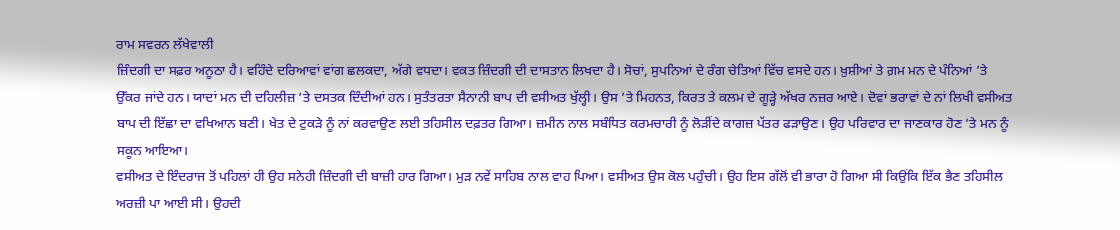ਰਾਮ ਸਵਰਨ ਲੱਖੇਵਾਲੀ
ਜ਼ਿੰਦਗੀ ਦਾ ਸਫ਼ਰ ਅਨੂਠਾ ਹੈ। ਵਹਿੰਦੇ ਦਰਿਆਵਾਂ ਵਾਂਗ ਛਲਕਦਾ, ਅੱਗੇ ਵਧਦਾ। ਵਕਤ ਜ਼ਿੰਦਗੀ ਦੀ ਦਾਸਤਾਨ ਲਿਖਦਾ ਹੈ। ਸੋਚਾਂ, ਸੁਪਨਿਆਂ ਦੇ ਰੰਗ ਚੇਤਿਆਂ ਵਿੱਚ ਵਸਦੇ ਹਨ। ਖ਼ੁਸ਼ੀਆਂ ਤੇ ਗ਼ਮ ਮਨ ਦੇ ਪੰਨਿਆਂ ’ਤੇ ਉੱਕਰ ਜਾਂਦੇ ਹਨ। ਯਾਦਾਂ ਮਨ ਦੀ ਦਹਿਲੀਜ਼ ’ਤੇ ਦਸਤਕ ਦਿੰਦੀਆਂ ਹਨ। ਸੁਤੰਤਰਤਾ ਸੈਨਾਨੀ ਬਾਪ ਦੀ ਵਸੀਅਤ ਖੁੱਲ੍ਹੀ। ਉਸ ’ਤੇ ਮਿਹਨਤ, ਕਿਰਤ ਤੇ ਕਲਮ ਦੇ ਗੂੜ੍ਹੇ ਅੱਖਰ ਨਜ਼ਰ ਆਏ। ਦੋਵਾਂ ਭਰਾਵਾਂ ਦੇ ਨਾਂ ਲਿਖੀ ਵਸੀਅਤ ਬਾਪ ਦੀ ਇੱਛਾ ਦਾ ਵਖਿਆਨ ਬਣੀ। ਖੇਤ ਦੇ ਟੁਕੜੇ ਨੂੰ ਨਾਂ ਕਰਵਾਉਣ ਲਈ ਤਹਿਸੀਲ ਦਫ਼ਤਰ ਗਿਆ। ਜ਼ਮੀਨ ਨਾਲ ਸਬੰਧਿਤ ਕਰਮਚਾਰੀ ਨੂੰ ਲੋੜੀਂਦੇ ਕਾਗਜ਼ ਪੱਤਰ ਫੜਾਉਣ। ਉਹ ਪਰਿਵਾਰ ਦਾ ਜਾਣਕਾਰ ਹੋਣ ’ਤੇ ਮਨ ਨੂੰ ਸਕੂਨ ਆਇਆ।
ਵਸੀਅਤ ਦੇ ਇੰਦਰਾਜ ਤੋਂ ਪਹਿਲਾਂ ਹੀ ਉਹ ਸਨੇਹੀ ਜ਼ਿੰਦਗੀ ਦੀ ਬਾਜ਼ੀ ਹਾਰ ਗਿਆ। ਮੁੜ ਨਵੇਂ ਸਾਹਿਬ ਨਾਲ ਵਾਹ ਪਿਆ। ਵਸੀਅਤ ਉਸ ਕੋਲ ਪਹੁੰਚੀ। ਉਹ ਇਸ ਗੱਲੋਂ ਵੀ ਭਾਰਾ ਹੋ ਗਿਆ ਸੀ ਕਿਉਂਕਿ ਇੱਕ ਭੈਣ ਤਹਿਸੀਲ ਅਰਜ਼ੀ ਪਾ ਆਈ ਸੀ। ਉਹਦੀ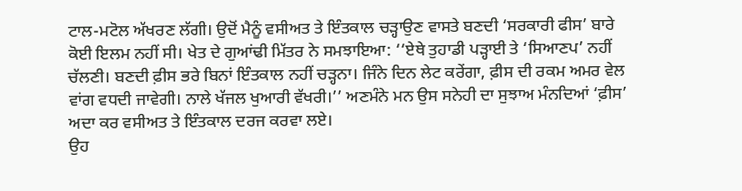ਟਾਲ-ਮਟੋਲ ਅੱਖਰਣ ਲੱਗੀ। ਉਦੋਂ ਮੈਨੂੰ ਵਸੀਅਤ ਤੇ ਇੰਤਕਾਲ ਚੜ੍ਹਾਉਣ ਵਾਸਤੇ ਬਣਦੀ ‘ਸਰਕਾਰੀ ਫੀਸ’ ਬਾਰੇ ਕੋਈ ਇਲਮ ਨਹੀਂ ਸੀ। ਖੇਤ ਦੇ ਗੁਆਂਢੀ ਮਿੱਤਰ ਨੇ ਸਮਝਾਇਆ: ‘‘ਏਥੇ ਤੁਹਾਡੀ ਪੜ੍ਹਾਈ ਤੇ ‘ਸਿਆਣਪ’ ਨਹੀਂ ਚੱਲਣੀ। ਬਣਦੀ ਫ਼ੀਸ ਭਰੇ ਬਿਨਾਂ ਇੰਤਕਾਲ ਨਹੀਂ ਚੜ੍ਹਨਾ। ਜਿੰਨੇ ਦਿਨ ਲੇਟ ਕਰੇਂਗਾ, ਫ਼ੀਸ ਦੀ ਰਕਮ ਅਮਰ ਵੇਲ ਵਾਂਗ ਵਧਦੀ ਜਾਵੇਗੀ। ਨਾਲੇ ਖੱਜਲ ਖੁਆਰੀ ਵੱਖਰੀ।’’ ਅਣਮੰਨੇ ਮਨ ਉਸ ਸਨੇਹੀ ਦਾ ਸੁਝਾਅ ਮੰਨਦਿਆਂ ‘ਫ਼ੀਸ’ ਅਦਾ ਕਰ ਵਸੀਅਤ ਤੇ ਇੰਤਕਾਲ ਦਰਜ ਕਰਵਾ ਲਏ।
ਉਹ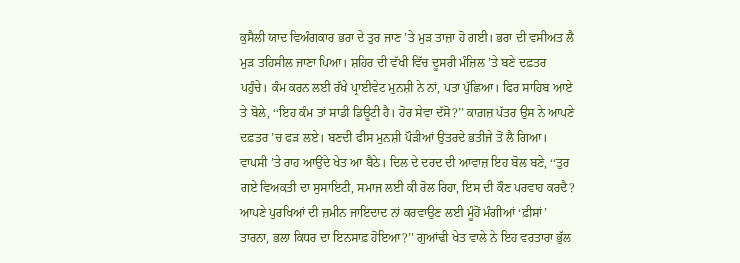ਕੁਸੈਲੀ ਯਾਦ ਵਿਅੰਗਕਾਰ ਭਰਾ ਦੇ ਤੁਰ ਜਾਣ ’ਤੇ ਮੁੜ ਤਾਜ਼ਾ ਹੋ ਗਈ। ਭਰਾ ਦੀ ਵਸੀਅਤ ਲੈ ਮੁੜ ਤਹਿਸੀਲ ਜਾਣਾ ਪਿਆ। ਸ਼ਹਿਰ ਦੀ ਵੱਖੀ ਵਿੱਚ ਦੂਸਰੀ ਮੰਜ਼ਿਲ ’ਤੇ ਬਣੇ ਦਫ਼ਤਰ ਪਹੁੰਚੇ। ਕੰਮ ਕਰਨ ਲਈ ਰੱਖੇ ਪ੍ਰਾਈਵੇਟ ਮੁਨਸ਼ੀ ਨੇ ਨਾਂ, ਪਤਾ ਪੁੱਛਿਆ। ਫਿਰ ਸਾਹਿਬ ਆਏ ਤੇ ਬੋਲੇ, ‘‘ਇਹ ਕੰਮ ਤਾਂ ਸਾਡੀ ਡਿਊਟੀ ਹੈ। ਹੋਰ ਸੇਵਾ ਦੱਸੋ?’’ ਕਾਗ਼ਜ਼ ਪੱਤਰ ਉਸ ਨੇ ਆਪਣੇ ਦਫ਼ਤਰ ’ਚ ਫੜ ਲਏ। ਬਣਦੀ ਫੀਸ ਮੁਨਸ਼ੀ ਪੌੜੀਆਂ ਉਤਰਦੇ ਭਤੀਜੇ ਤੋਂ ਲੈ ਗਿਆ। ਵਾਪਸੀ ’ਤੇ ਰਾਹ ਆਉਂਦੇ ਖੇਤ ਆ ਬੈਠੇ। ਦਿਲ ਦੇ ਦਰਦ ਦੀ ਆਵਾਜ਼ ਇਹ ਬੋਲ ਬਣੇ, ‘‘ਤੁਰ ਗਏ ਵਿਅਕਤੀ ਦਾ ਸੁਸਾਇਟੀ, ਸਮਾਜ ਲਈ ਕੀ ਰੋਲ ਰਿਹਾ, ਇਸ ਦੀ ਕੌਣ ਪਰਵਾਹ ਕਰਦੈ? ਆਪਣੇ ਪੁਰਖਿਆਂ ਦੀ ਜ਼ਮੀਨ ਜਾਇਦਾਦ ਨਾਂ ਕਰਵਾਉਣ ਲਈ ਮੂੰਹੋਂ ਮੰਗੀਆਂ ‘ਫ਼ੀਸਾਂ’ ਤਾਰਨਾ, ਭਲਾ ਕਿਧਰ ਦਾ ਇਨਸਾਫ਼ ਹੋਇਆ?’’ ਗੁਆਂਢੀ ਖੇਤ ਵਾਲੇ ਨੇ ਇਹ ਵਰਤਾਰਾ ਭੁੱਲ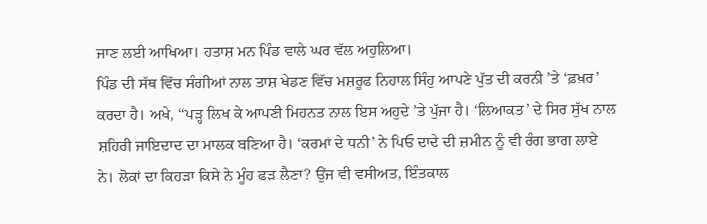ਜਾਣ ਲਈ ਆਖਿਆ। ਹਤਾਸ਼ ਮਨ ਪਿੰਡ ਵਾਲੇ ਘਰ ਵੱਲ ਅਹੁਲਿਆ।
ਪਿੰਡ ਦੀ ਸੱਥ ਵਿੱਚ ਸੰਗੀਆਂ ਨਾਲ ਤਾਸ਼ ਖੇਡਣ ਵਿੱਚ ਮਸ਼ਰੂਫ ਨਿਹਾਲ ਸਿੰਹੁ ਆਪਣੇ ਪੁੱਤ ਦੀ ਕਰਨੀ ’ਤੇ ‘ਫ਼ਖ਼ਰ’ ਕਰਦਾ ਹੈ। ਅਖੇ, ‘‘ਪੜ੍ਹ ਲਿਖ ਕੇ ਆਪਣੀ ਮਿਹਨਤ ਨਾਲ ਇਸ ਅਹੁਦੇ ’ਤੇ ਪੁੱਜਾ ਹੈ। ‘ਲਿਆਕਤ’ ਦੇ ਸਿਰ ਸੁੱਖ ਨਾਲ ਸ਼ਹਿਰੀ ਜਾਇਦਾਦ ਦਾ ਮਾਲਕ ਬਣਿਆ ਹੈ। ‘ਕਰਮਾਂ ਦੇ ਧਨੀ’ ਨੇ ਪਿਓ ਦਾਦੇ ਦੀ ਜ਼ਮੀਨ ਨੂੰ ਵੀ ਰੰਗ ਭਾਗ ਲਾਏ ਨੇ। ਲੋਕਾਂ ਦਾ ਕਿਹੜਾ ਕਿਸੇ ਨੇ ਮੂੰਹ ਫੜ ਲੈਣਾ? ਉਂਜ ਵੀ ਵਸੀਅਤ, ਇੰਤਕਾਲ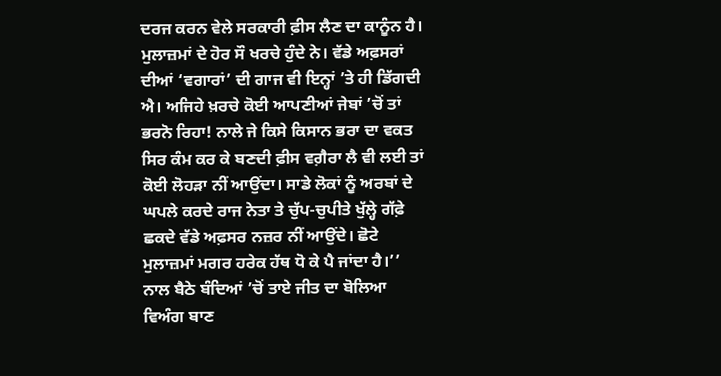ਦਰਜ ਕਰਨ ਵੇਲੇ ਸਰਕਾਰੀ ਫ਼ੀਸ ਲੈਣ ਦਾ ਕਾਨੂੰਨ ਹੈ। ਮੁਲਾਜ਼ਮਾਂ ਦੇ ਹੋਰ ਸੌ ਖਰਚੇ ਹੁੰਦੇ ਨੇ। ਵੱਡੇ ਅਫ਼ਸਰਾਂ ਦੀਆਂ ‘ਵਗਾਰਾਂ’ ਦੀ ਗਾਜ ਵੀ ਇਨ੍ਹਾਂ ’ਤੇ ਹੀ ਡਿੱਗਦੀ ਐ। ਅਜਿਹੇ ਖ਼ਰਚੇ ਕੋਈ ਆਪਣੀਆਂ ਜੇਬਾਂ ’ਚੋਂ ਤਾਂ ਭਰਨੋ ਰਿਹਾ! ਨਾਲੇ ਜੇ ਕਿਸੇ ਕਿਸਾਨ ਭਰਾ ਦਾ ਵਕਤ ਸਿਰ ਕੰਮ ਕਰ ਕੇ ਬਣਦੀ ਫ਼ੀਸ ਵਗ਼ੈਰਾ ਲੈ ਵੀ ਲਈ ਤਾਂ ਕੋਈ ਲੋਹੜਾ ਨੀਂ ਆਉਂਦਾ। ਸਾਡੇ ਲੋਕਾਂ ਨੂੰ ਅਰਬਾਂ ਦੇ ਘਪਲੇ ਕਰਦੇ ਰਾਜ ਨੇਤਾ ਤੇ ਚੁੱਪ-ਚੁਪੀਤੇ ਖੁੱਲ੍ਹੇ ਗੱਫ਼ੇ ਛਕਦੇ ਵੱਡੇ ਅਫ਼ਸਰ ਨਜ਼ਰ ਨੀਂ ਆਉਂਦੇ। ਛੋਟੇ ਮੁਲਾਜ਼ਮਾਂ ਮਗਰ ਹਰੇਕ ਹੱਥ ਧੋ ਕੇ ਪੈ ਜਾਂਦਾ ਹੈ।’’ ਨਾਲ ਬੈਠੇ ਬੰਦਿਆਂ ’ਚੋਂ ਤਾਏ ਜੀਤ ਦਾ ਬੋਲਿਆ ਵਿਅੰਗ ਬਾਣ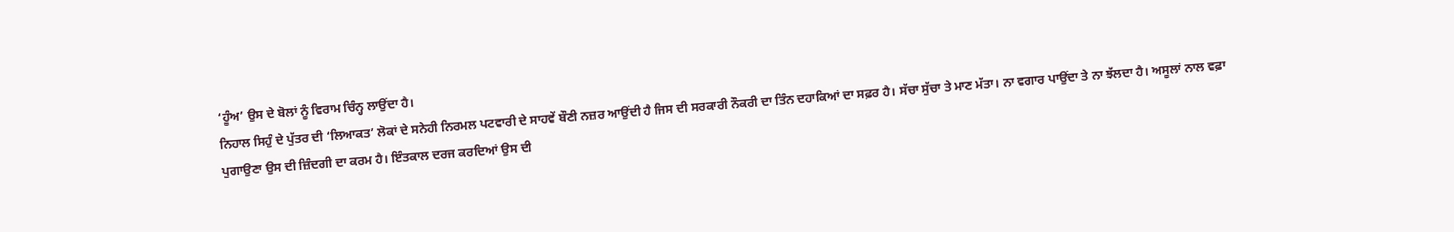‘ਹੂੰਅ’ ਉਸ ਦੇ ਬੋਲਾਂ ਨੂੰ ਵਿਰਾਮ ਚਿੰਨ੍ਹ ਲਾਉਂਦਾ ਹੈ।
ਨਿਹਾਲ ਸਿਹੁੰ ਦੇ ਪੁੱਤਰ ਦੀ ‘ਲਿਆਕਤ’ ਲੋਕਾਂ ਦੇ ਸਨੇਹੀ ਨਿਰਮਲ ਪਟਵਾਰੀ ਦੇ ਸਾਹਵੇਂ ਬੌਣੀ ਨਜ਼ਰ ਆਉਂਦੀ ਹੈ ਜਿਸ ਦੀ ਸਰਕਾਰੀ ਨੌਕਰੀ ਦਾ ਤਿੰਨ ਦਹਾਕਿਆਂ ਦਾ ਸਫ਼ਰ ਹੈ। ਸੱਚਾ ਸੁੱਚਾ ਤੇ ਮਾਣ ਮੱਤਾ। ਨਾ ਵਗਾਰ ਪਾਉਂਦਾ ਤੇ ਨਾ ਝੱਲਦਾ ਹੈ। ਅਸੂਲਾਂ ਨਾਲ ਵਫ਼ਾ ਪੁਗਾਉਣਾ ਉਸ ਦੀ ਜ਼ਿੰਦਗੀ ਦਾ ਕਰਮ ਹੈ। ਇੰਤਕਾਲ ਦਰਜ ਕਰਦਿਆਂ ਉਸ ਦੀ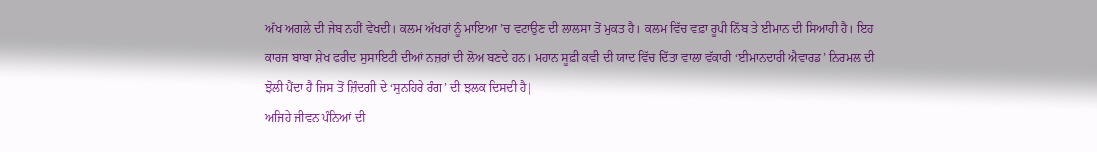ਅੱਖ ਅਗਲੇ ਦੀ ਜੇਬ ਨਹੀਂ ਵੇਖਦੀ। ਕਲਮ ਅੱਖਰਾਂ ਨੂੰ ਮਾਇਆ ’ਚ ਵਟਾਉਣ ਦੀ ਲਾਲਸਾ ਤੋਂ ਮੁਕਤ ਹੈ। ਕਲਮ ਵਿੱਚ ਵਫ਼ਾ ਰੂਪੀ ਨਿੱਬ ਤੇ ਈਮਾਨ ਦੀ ਸਿਆਹੀ ਹੈ। ਇਹ ਕਾਰਜ ਬਾਬਾ ਸ਼ੇਖ ਫਰੀਦ ਸੁਸਾਇਟੀ ਦੀਆਂ ਨਜ਼ਰਾਂ ਦੀ ਲੋਅ ਬਣਦੇ ਹਨ। ਮਹਾਨ ਸੂਫ਼ੀ ਕਵੀ ਦੀ ਯਾਦ ਵਿੱਚ ਦਿੱਤਾ ਵਾਲਾ ਵੱਕਾਰੀ ‘ਈਮਾਨਦਾਰੀ ਐਵਾਰਡ’ ਨਿਰਮਲ ਦੀ ਝੋਲੀ ਪੈਂਦਾ ਹੈ ਜਿਸ ਤੋਂ ਜ਼ਿੰਦਗੀ ਦੇ ‘ਸੁਨਹਿਰੇ ਰੰਗ’ ਦੀ ਝਲਕ ਦਿਸਦੀ ਹੈ|
ਅਜਿਹੇ ਜੀਵਨ ਪੰਨਿਆਂ ਦੀ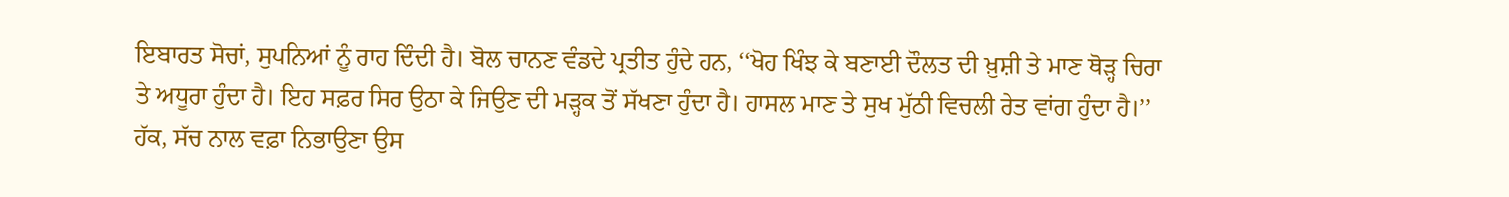ਇਬਾਰਤ ਸੋਚਾਂ, ਸੁਪਨਿਆਂ ਨੂੰ ਰਾਹ ਦਿੰਦੀ ਹੈ। ਬੋਲ ਚਾਨਣ ਵੰਡਦੇ ਪ੍ਰਤੀਤ ਹੁੰਦੇ ਹਨ, ‘‘ਖੋਹ ਖਿੰਝ ਕੇ ਬਣਾਈ ਦੌਲਤ ਦੀ ਖ਼ੁਸ਼ੀ ਤੇ ਮਾਣ ਥੋੜ੍ਹ ਚਿਰਾ ਤੇ ਅਧੂਰਾ ਹੁੰਦਾ ਹੈ। ਇਹ ਸਫ਼ਰ ਸਿਰ ਉਠਾ ਕੇ ਜਿਉਣ ਦੀ ਮੜ੍ਹਕ ਤੋਂ ਸੱਖਣਾ ਹੁੰਦਾ ਹੈ। ਹਾਸਲ ਮਾਣ ਤੇ ਸੁਖ ਮੁੱਠੀ ਵਿਚਲੀ ਰੇਤ ਵਾਂਗ ਹੁੰਦਾ ਹੈ।’’ ਹੱਕ, ਸੱਚ ਨਾਲ ਵਫ਼ਾ ਨਿਭਾਉਣਾ ਉਸ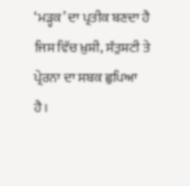‘ਮੜ੍ਹਕ’ ਦਾ ਪ੍ਰਤੀਕ ਬਣਦਾ ਹੈ ਜਿਸ ਵਿੱਚ ਖ਼ੁਸ਼ੀ, ਸੰਤੁਸ਼ਟੀ ਤੇ ਪ੍ਰੇਰਨਾ ਦਾ ਸਬਕ ਛੁਪਿਆ ਹੈ।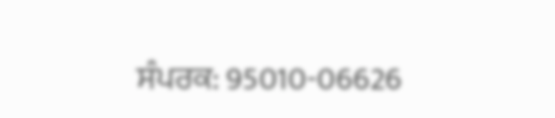ਸੰਪਰਕ: 95010-06626